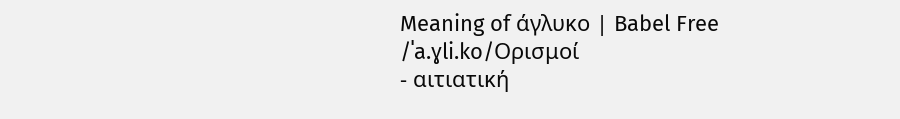Meaning of άγλυκο | Babel Free
/ˈa.ɣli.ko/Ορισμοί
- αιτιατική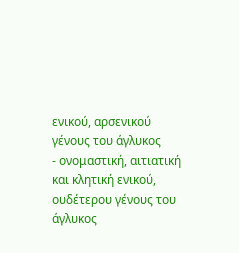ενικού, αρσενικού γένους του άγλυκος
- ονομαστική, αιτιατική και κλητική ενικού, ουδέτερου γένους του άγλυκος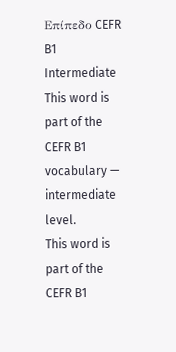Επίπεδο CEFR
B1
Intermediate
This word is part of the CEFR B1 vocabulary — intermediate level.
This word is part of the CEFR B1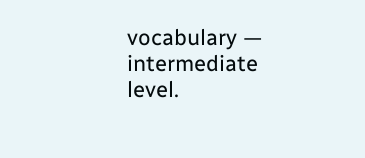vocabulary — intermediate level.